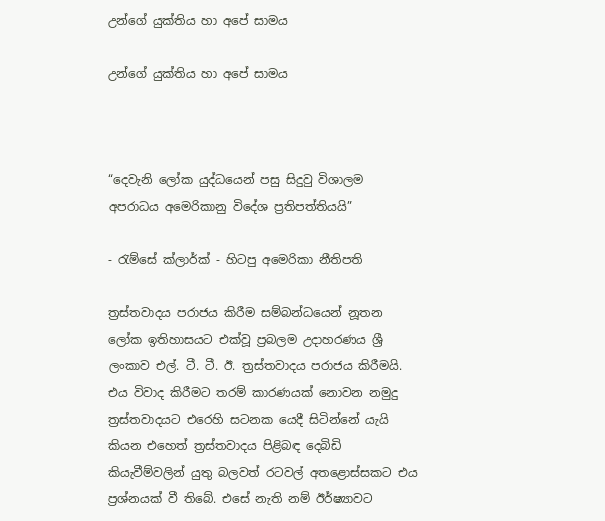උන්ගේ යුක්තිය හා අපේ සාමය

උන්ගේ යුක්තිය හා අපේ සාමය



“දෙවැනි ලෝක යුද්ධයෙන් පසු සිදුවු විශාලම අපරාධය අමෙරිකානු විදේශ ප්‍රතිපත්තියයි”

- රැම්සේ ක්ලාර්ක් - හිටපු අමෙරිකා නීතිපති

ත්‍රස්තවාදය පරාජය කිරීම සම්බන්ධයෙන් නූතන ලෝක ඉතිහාසයට එක්වූ ප්‍රබලම උදාහරණය ශ්‍රී ලංකාව එල්. ටී. ටී. ඊ. ත්‍රස්තවාදය පරාජය කිරීමයි. එය විවාද කිරීමට තරම් කාරණයක් නොවන නමුදු ත්‍රස්තවාදයට එරෙහි සටනක යෙදී සිටින්නේ යැයි කියන එහෙත් ත්‍රස්තවාදය පිළිබඳ දෙබිඩි කියැවීම්වලින් යුතු බලවත් රටවල් අතළොස්සකට එය ප්‍රශ්නයක් වී තිබේ. එසේ නැති නම් ඊර්ෂ්‍යාවට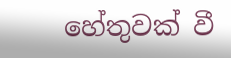හේතුවක් වී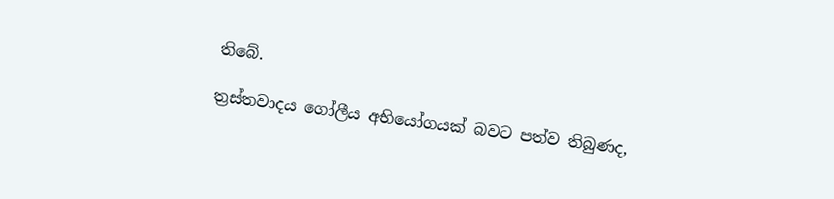තිබේ.

ත්‍රස්තවාදය ගෝලීය අභියෝගයක් බවට පත්ව තිබුණද,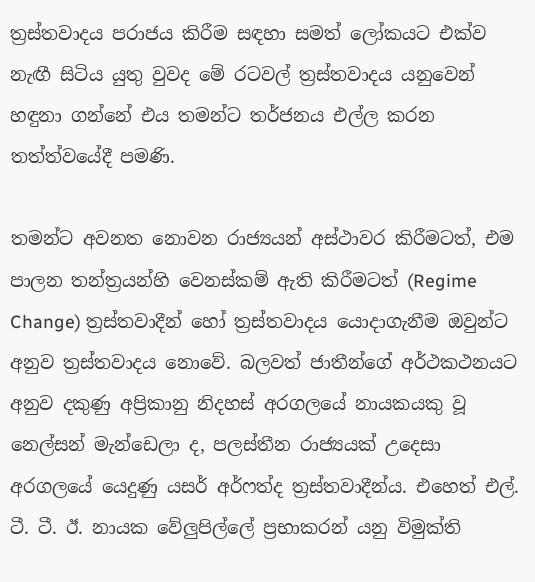ත්‍රස්තවාදය පරාජය කිරීම සඳහා සමත් ලෝකයට එක්ව නැඟී සිටිය යුතු වුවද මේ රටවල් ත්‍රස්තවාදය යනුවෙන් හඳුනා ගන්නේ එය තමන්ට තර්ජනය එල්ල කරන තත්ත්වයේදී පමණි.

තමන්ට අවනත නොවන රාජ්‍යයන් අස්ථාවර කිරීමටත්, එම පාලන තන්ත්‍රයන්හි වෙනස්කම් ඇති කිරීමටත් (Regime Change) ත්‍රස්තවාදීන් හෝ ත්‍රස්තවාදය යොදාගැනීම ඔවුන්ට අනුව ත්‍රස්තවාදය නොවේ. බලවත් ජාතීන්ගේ අර්ථකථනයට අනුව දකුණු අප්‍රිකානු නිදහස් අරගලයේ නායකයකු වූ නෙල්සන් මැන්ඩෙලා ද, පලස්තීන රාජ්‍යයක් උදෙසා අරගලයේ යෙදුණු යසර් අර්ෆත්ද ත්‍රස්තවාදීන්ය. එහෙත් එල්. ටී. ටී. ඊ. නායක වේලුපිල්ලේ ප්‍රභාකරන් යනු විමුක්ති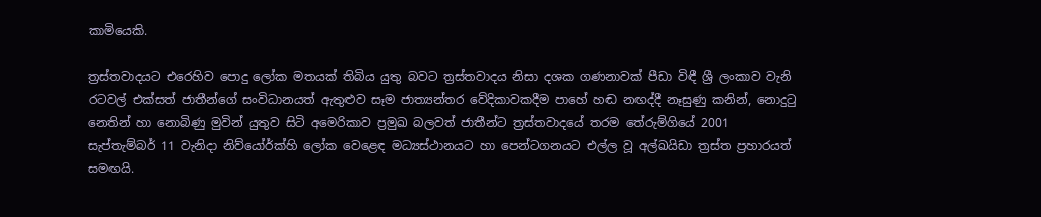කාමියෙකි.

ත්‍රස්තවාදයට එරෙහිව පොදු ලෝක මතයක් තිබිය යුතු බවට ත්‍රස්තවාදය නිසා දශක ගණනාවක් පීඩා විඳී ශ්‍රී ලංකාව වැනි රටවල් එක්සත් ජාතීන්ගේ සංවිධානයත් ඇතුළුව සෑම ජාත්‍යන්තර වේදිකාවකදීම පාහේ හඬ නඟද්දී නෑසුණු කනින්, නොදුටු නෙතින් හා නොබිණු මුවින් යුතුව සිටි අමෙරිකාව ප්‍රමුඛ බලවත් ජාතීන්ට ත්‍රස්තවාදයේ තරම තේරුම්ගියේ 2001 සැප්තැම්බර් 11 වැනිදා නිව්යෝර්ක්හි ලෝක වෙළෙඳ මධ්‍යස්ථානයට හා පෙන්ටගනයට එල්ල වූ අල්ඛයිඩා ත්‍රස්ත ප්‍රහාරයත් සමඟයි.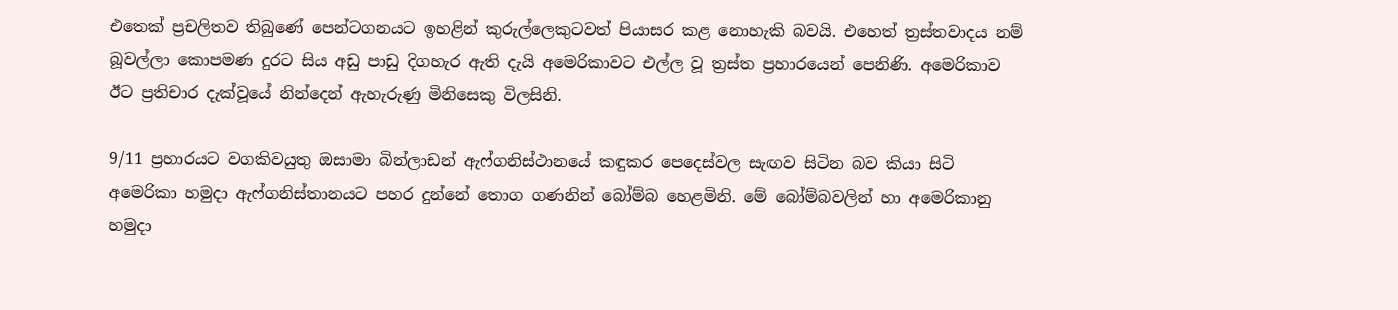එතෙක් ප්‍රචලිතව තිබුණේ පෙන්ටගනයට ඉහළින් කුරුල්ලෙකුටවත් පියාසර කළ නොහැකි බවයි. එහෙත් ත්‍රස්තවාදය නම් බූවල්ලා කොපමණ දුරට සිය අඩු පාඩු දිගහැර ඇති දැයි අමෙරිකාවට එල්ල වූ ත්‍රස්ත ප්‍රහාරයෙන් පෙනිණි. අමෙරිකාව ඊට ප්‍රතිචාර දැක්වූයේ නින්දෙන් ඇහැරුණු මිනිසෙකු විලසිනි.

9/11 ප්‍රහාරයට වගකිවයුතු ඔසාමා බින්ලාඩන් ඇෆ්ගනිස්ථානයේ කඳුකර පෙදෙස්වල සැඟව සිටින බව කියා සිටි අමෙරිකා හමුදා ඇෆ්ගනිස්තානයට පහර දුන්නේ තොග ගණනින් බෝම්බ හෙළමිනි. මේ බෝම්බවලින් හා අමෙරිකානු හමුදා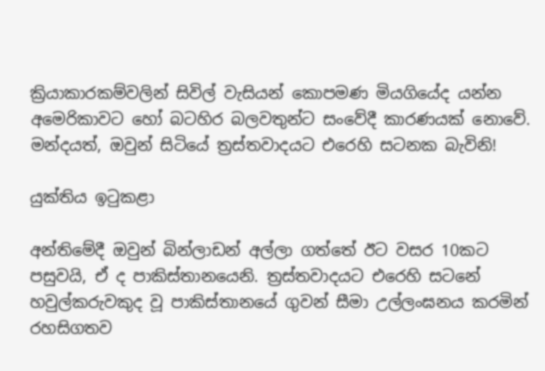ක්‍රියාකාරකම්වලින් සිවිල් වැසියන් කොපමණ මියගියේද යන්න අමෙරිකාවට හෝ බටහිර බලවතුන්ට සංවේදී කාරණයක් නොවේ. මන්දයත්, ඔවුන් සිටියේ ත්‍රස්තවාදයට එරෙහි සටනක බැවිනි!

යුක්තිය ඉටුකළා

අන්තිමේදී ඔවුන් බින්ලාඩන් අල්ලා ගත්තේ ඊට වසර 10කට පසුවයි, ඒ ද පාකිස්තානයෙනි. ත්‍රස්තවාදයට එරෙහි සටනේ හවුල්කරුවකුද වූ පාකිස්තානයේ ගුවන් සීමා උල්ලංඝනය කරමින් රහසිගතව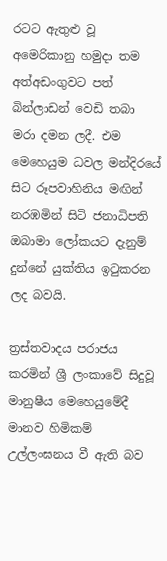රටට ඇතුළු වූ අමෙරිකානු හමුදා තම අත්අඩංගුවට පත් බින්ලාඩන් වෙඩි තබා මරා දමන ලදී. එම මෙහෙයුම ධවල මන්දිරයේ සිට රූපවාහිනිය මඟින් නරඹමින් සිටි ජනාධිපති ඔබාමා ලෝකයට දැනුම් දුන්නේ යුක්තිය ඉටුකරන ලද බවයි.

ත්‍රස්තවාදය පරාජය කරමින් ශ්‍රී ලංකාවේ සිදුවූ මානුෂීය මෙහෙයුමේදී මානව හිමිකම් උල්ලංඝනය වී ඇති බව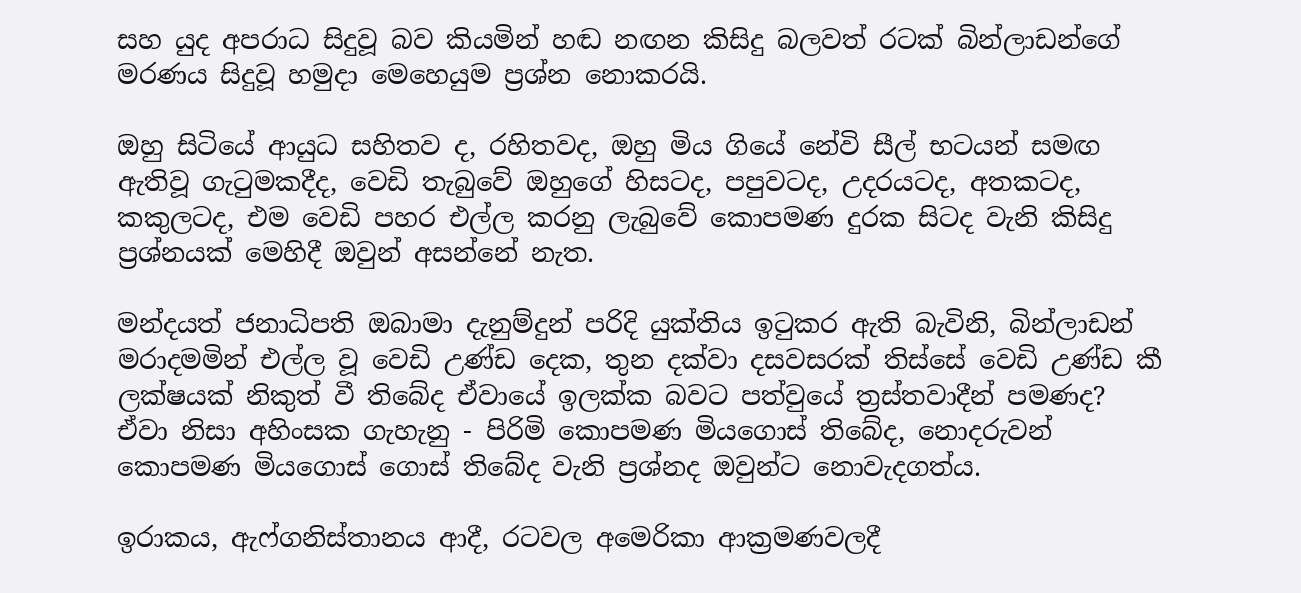සහ යුද අපරාධ සිදුවූ බව කියමින් හඬ නඟන කිසිදු බලවත් රටක් බින්ලාඩන්ගේ මරණය සිදුවූ හමුදා මෙහෙයුම ප්‍රශ්න නොකරයි.

ඔහු සිටියේ ආයුධ සහිතව ද, රහිතවද, ඔහු මිය ගියේ නේවි සීල් භටයන් සමඟ ඇතිවූ ගැටුමකදීද, වෙඩි තැබුවේ ඔහුගේ හිසටද, පපුවටද, උදරයටද, අතකටද, කකුලටද, එම වෙඩි පහර එල්ල කරනු ලැබුවේ කොපමණ දුරක සිටද වැනි කිසිදු ප්‍රශ්නයක් මෙහිදී ඔවුන් අසන්නේ නැත.

මන්දයත් ජනාධිපති ඔබාමා දැනුම්දුන් පරිදි යුක්තිය ඉටුකර ඇති බැවිනි, බින්ලාඩන් මරාදමමින් එල්ල වූ වෙඩි උණ්ඩ දෙක, තුන දක්වා දසවසරක් තිස්සේ වෙඩි උණ්ඩ කී ලක්ෂයක් නිකුත් වී තිබේද ඒවායේ ඉලක්ක බවට පත්වුයේ ත්‍රස්තවාදීන් පමණද? ඒවා නිසා අහිංසක ගැහැනු - පිරිමි කොපමණ මියගොස් තිබේද, නොදරුවන් කොපමණ මියගොස් ගොස් තිබේද වැනි ප්‍රශ්නද ඔවුන්ට නොවැදගත්ය.

ඉරාකය, ඇෆ්ගනිස්තානය ආදී, රටවල අමෙරිකා ආක්‍රමණවලදී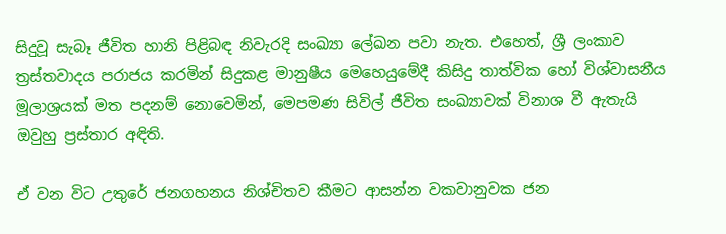සිදුවූ සැබෑ ජීවිත හානි පිළිබඳ නිවැරදි සංඛ්‍යා ලේඛන පවා නැත. එහෙත්, ශ්‍රී ලංකාව ත්‍රස්තවාදය පරාජය කරමින් සිදුකළ මානුෂීය මෙහෙයුමේදී කිසිදු තාත්වික හෝ විශ්වාසනීය මූලාශ්‍රයක් මත පදනම් නොවෙමින්, මෙපමණ සිවිල් ජීවිත සංඛ්‍යාවක් විනාශ වී ඇතැයි ඔවුහු ප්‍රස්තාර අඳිති.

ඒ වන විට උතුරේ ජනගහනය නිශ්චිතව කීමට ආසන්න වකවානුවක ජන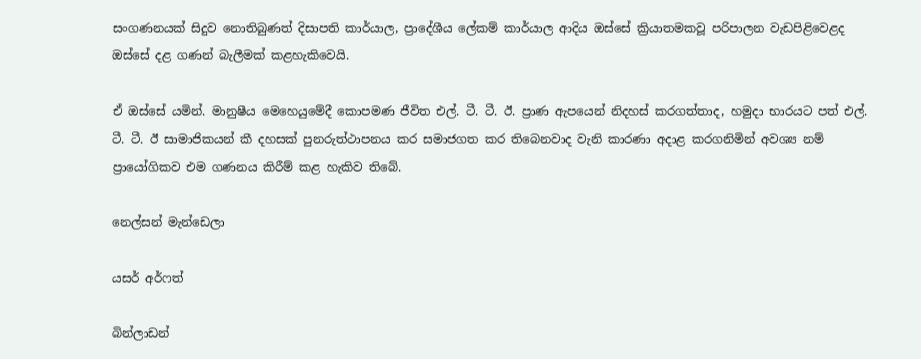සංගණනයක් සිදුව නොතිබුණත් දිසාපති කාර්යාල, ප්‍රාදේශීය ලේකම් කාර්යාල ආදිය ඔස්සේ ක්‍රියාතමකවූ පරිපාලන වැඩපිළිවෙළද ඔස්සේ දළ ගණන් බැලීමක් කළහැකිවෙයි.

ඒ ඔස්සේ යමින්. මානුෂීය මෙහෙයුමේදී කොපමණ ජීවිත එල්. ටී. ටී. ඊ. ප්‍රාණ ඇපයෙන් නිදහස් කරගත්තාද, හමුදා භාරයට පත් එල්. ටී. ටී. ඊ සාමාජිකයන් කී දහසක් පුනරුත්ථාපනය කර සමාජගත කර තිබෙනවාද වැනි කාරණා අදාළ කරගනිමින් අවශ්‍ය නම් ප්‍රායෝගිකව එම ගණනය කිරීම් කළ හැකිව තිබේ.

නෙල්සන් මැන්ඩෙලා

යසර් අර්ෆත්

බින්ලාඩන්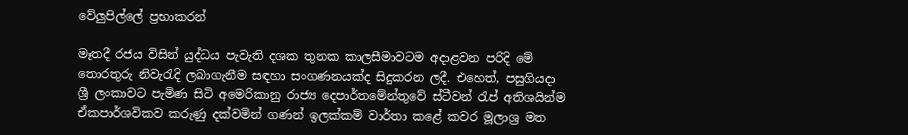වේලුපිල්ලේ ප්‍රභාකරන්

මෑතදී රජය විසින් යුද්ධය පැවැති දශක තුනක කාලසීමාවටම අදාළවන පරිදි මේ තොරතුරු නිවැරැදි ලබාගැනීම සඳහා සංගණනයක්ද සිදුකරන ලදී. එහෙත්, පසුගියදා ශ්‍රී ලංකාවට පැමිණ සිටි අමෙරිකානු රාජ්‍ය දෙපාර්තමේන්තුවේ ස්ටීවන් රැප් අතිශයින්ම ඒකපාර්ශවිකව කරුණු දක්වමින් ගණන් ඉලක්කම් වාර්තා කළේ කවර මූලාශ්‍ර මත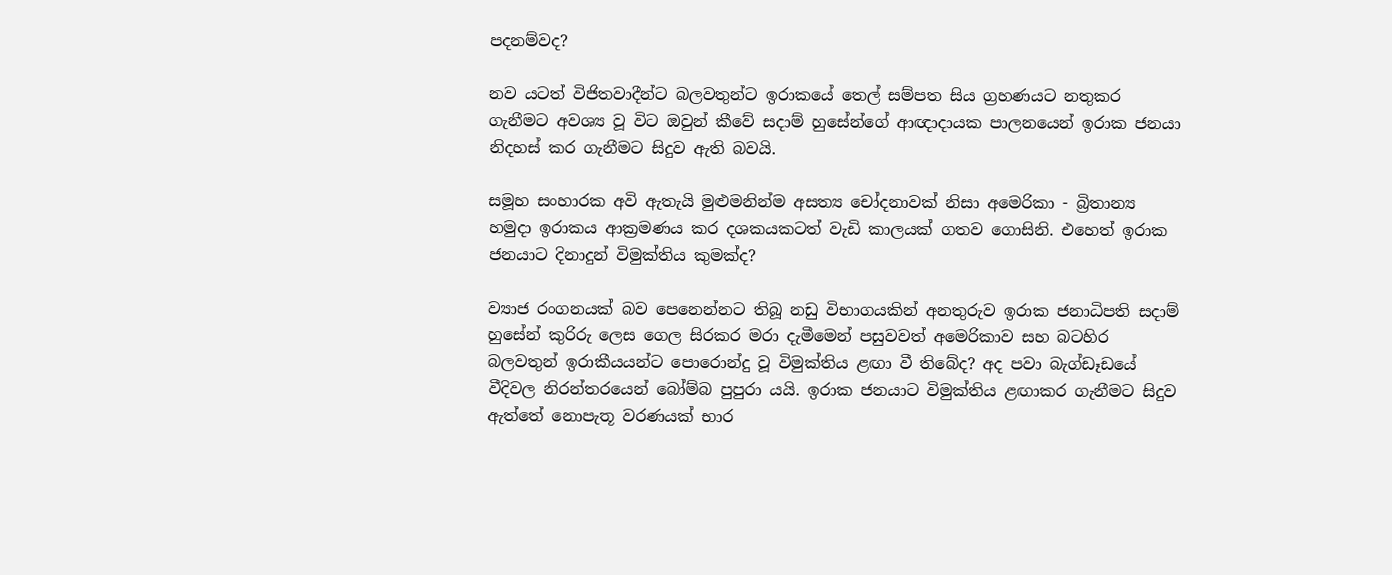පදනම්වද?

නව යටත් විජිතවාදීන්ට බලවතුන්ට ඉරාකයේ තෙල් සම්පත සිය ග්‍රහණයට නතුකර ගැනීමට අවශ්‍ය වූ විට ඔවුන් කීවේ සදාම් හුසේන්ගේ ආඥාදායක පාලනයෙන් ඉරාක ජනයා නිදහස් කර ගැනීමට සිදුව ඇති බවයි.

සමූහ සංහාරක අවි ඇතැයි මුළුමනින්ම අසත්‍ය චෝදනාවක් නිසා අමෙරිකා - බ්‍රිතාන්‍ය හමුදා ඉරාකය ආක්‍රමණය කර දශකයකටත් වැඩි කාලයක් ගතව ගොසිනි. එහෙත් ඉරාක ජනයාට දිනාදුන් විමුක්තිය කුමක්ද?

ව්‍යාජ රංගනයක් බව පෙනෙන්නට තිබූ නඩු විභාගයකින් අනතුරුව ඉරාක ජනාධිපති සදාම් හුසේන් කුරිරු ලෙස ගෙල සිරකර මරා දැමීමෙන් පසුවවත් අමෙරිකාව සහ බටහිර බලවතුන් ඉරාකීයයන්ට පොරොන්දු වූ විමුක්තිය ළඟා වී තිබේද? අද පවා බැග්ඩෑඩයේ වීදිවල නිරන්තරයෙන් බෝම්බ පුපුරා යයි. ඉරාක ජනයාට විමුක්තිය ළඟාකර ගැනීමට සිදුව ඇත්තේ නොපැතූ වරණයක් භාර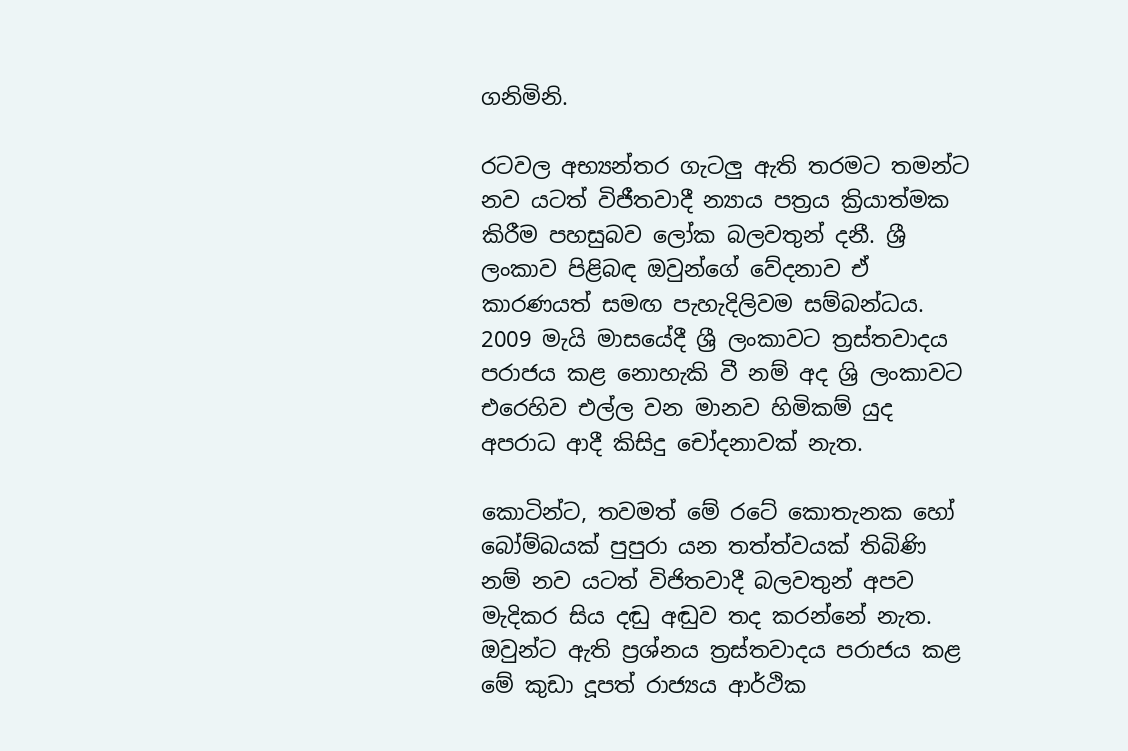ගනිමිනි.

රටවල අභ්‍යන්තර ගැටලු ඇති තරමට තමන්ට නව යටත් විජීතවාදී න්‍යාය පත්‍රය ක්‍රියාත්මක කිරීම පහසුබව ලෝක බලවතුන් දනී. ශ්‍රී ලංකාව පිළිබඳ ඔවුන්ගේ වේදනාව ඒ කාරණයත් සමඟ පැහැදිලිවම සම්බන්ධය. 2009 මැයි මාසයේදී ශ්‍රී ලංකාවට ත්‍රස්තවාදය පරාජය කළ නොහැකි වී නම් අද ශ්‍රි ලංකාවට එරෙහිව එල්ල වන මානව හිමිකම් යුද අපරාධ ආදී කිසිදු චෝදනාවක් නැත.

කොටින්ට, තවමත් මේ රටේ කොතැනක හෝ බෝම්බයක් පුපුරා යන තත්ත්වයක් තිබිණි නම් නව යටත් විජිතවාදී බලවතුන් අපව මැදිකර සිය දඬු අඬුව තද කරන්නේ නැත. ඔවුන්ට ඇති ප්‍රශ්නය ත්‍රස්තවාදය පරාජය කළ මේ කුඩා දූපත් රාජ්‍යය ආර්ථික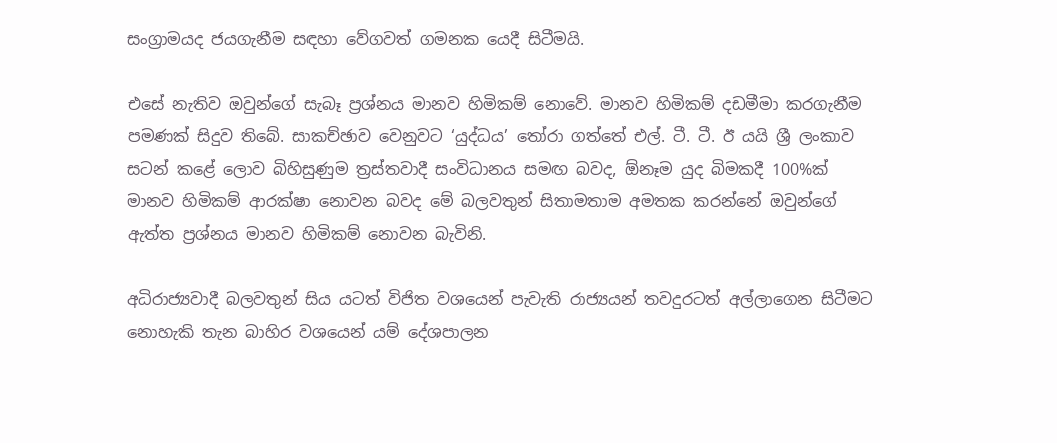සංග්‍රාමයද ජයගැනීම සඳහා වේගවත් ගමනක යෙදී සිටීමයි.

එසේ නැතිව ඔවුන්ගේ සැබෑ ප්‍රශ්නය මානව හිමිකම් නොවේ. මානව හිමිකම් දඩමීමා කරගැනීම පමණක් සිදුව තිබේ. සාකච්ඡාව වෙනුවට ‘යුද්ධය’ තෝරා ගත්තේ එල්. ටී. ටී. ඊ යයි ශ්‍රී ලංකාව සටන් කළේ ලොව බිහිසුණුම ත්‍රස්තවාදී සංවිධානය සමඟ බවද, ඕනෑම යුද බිමකදී 100%ක් මානව හිමිකම් ආරක්ෂා නොවන බවද මේ බලවතුන් සිතාමතාම අමතක කරන්නේ ඔවුන්ගේ ඇත්ත ප්‍රශ්නය මානව හිමිකම් නොවන බැවිනි.

අධිරාජ්‍යවාදී බලවතුන් සිය යටත් විජිත වශයෙන් පැවැති රාජ්‍යයන් තවදුරටත් අල්ලාගෙන සිටීමට නොහැකි තැන බාහිර වශයෙන් යම් දේශපාලන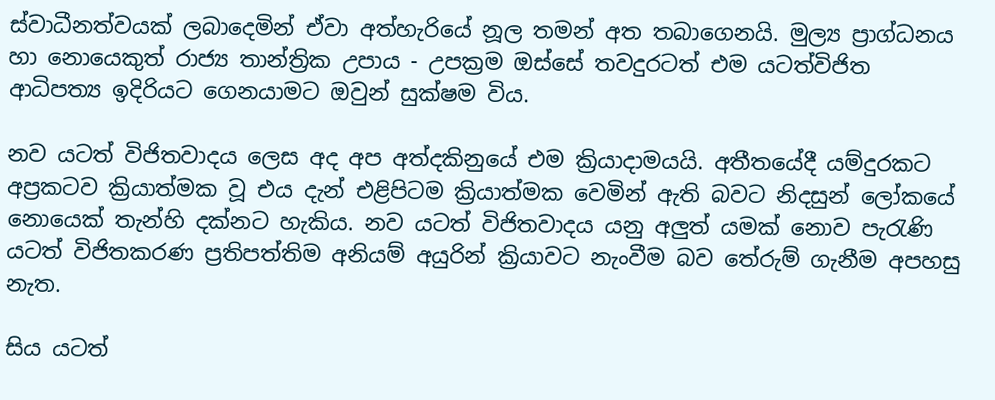ස්වාධීනත්වයක් ලබාදෙමින් ඒවා අත්හැරියේ නූල තමන් අත තබාගෙනයි. මුල්‍ය ප්‍රාග්ධනය හා නොයෙකුත් රාජ්‍ය තාන්ත්‍රික උපාය - උපක්‍රම ඔස්සේ තවදුරටත් එම යටත්විජිත ආධිපත්‍ය ඉදිරියට ගෙනයාමට ඔවුන් සුක්ෂම විය.

නව යටත් විජිතවාදය ලෙස අද අප අත්දකිනුයේ එම ක්‍රියාදාමයයි. අතීතයේදී යම්දුරකට අප්‍රකටව ක්‍රියාත්මක වූ එය දැන් එළිපිටම ක්‍රියාත්මක වෙමින් ඇති බවට නිදසුන් ලෝකයේ නොයෙක් තැන්හි දක්නට හැකිය. නව යටත් විජිතවාදය යනු අලුත් යමක් නොව පැරැණි යටත් විජිතකරණ ප්‍රතිපත්තිම අනියම් අයුරින් ක්‍රියාවට නැංවීම බව තේරුම් ගැනීම අපහසු නැත.

සිය යටත්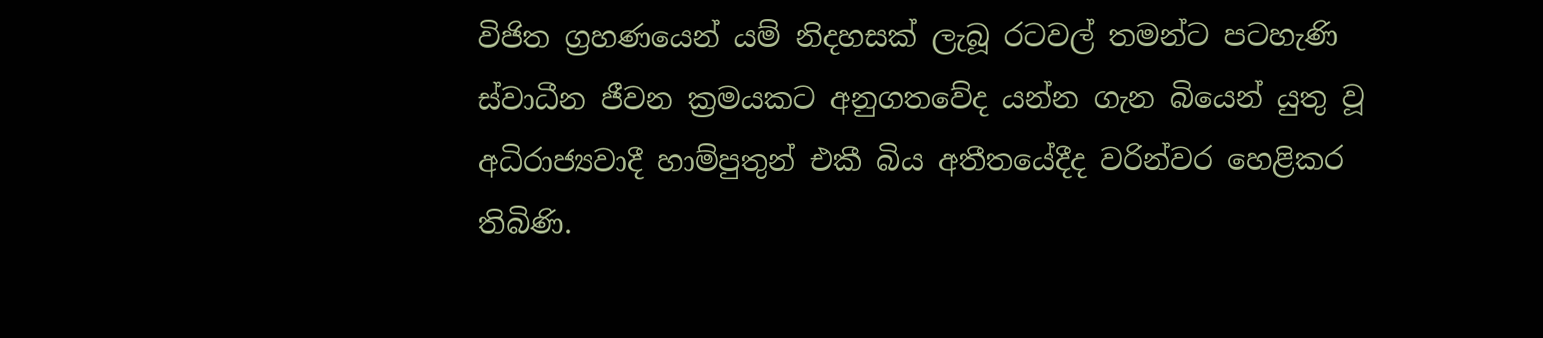විජිත ග්‍රහණයෙන් යම් නිදහසක් ලැබූ රටවල් තමන්ට පටහැණි ස්වාධීන ජීවන ක්‍රමයකට අනුගතවේද යන්න ගැන බියෙන් යුතු වූ අධිරාජ්‍යවාදී හාම්පුතුන් එකී බිය අතීතයේදීද වරින්වර හෙළිකර තිබිණි.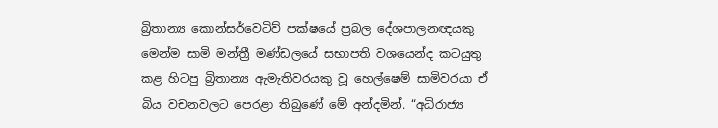බ්‍රිතාන්‍ය කොන්සර්වෙටිව් පක්ෂයේ ප්‍රබල දේශපාලනඥයකු මෙන්ම සාමි මන්ත්‍රී මණ්ඩලයේ සභාපති වශයෙන්ද කටයුතු කළ හිටපු බ්‍රිතාන්‍ය ඇමැතිවරයකු වූ හෙල්ෂෙම් සාමිවරයා ඒ බිය වචනවලට පෙරළා තිබුණේ මේ අන්දමින්. “අධිරාජ්‍ය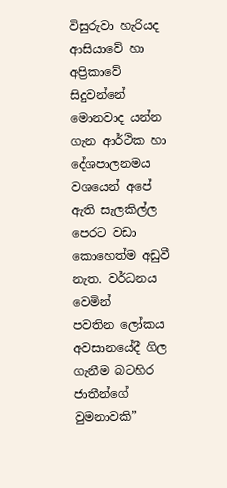විසුරුවා හැරියද ආසියාවේ හා අප්‍රිකාවේ සිදුවන්නේ මොනවාද යන්න ගැන ආර්ථික හා දේශපාලනමය වශයෙන් අපේ ඇති සැලකිල්ල පෙරට වඩා කොහෙත්ම අඩුවී නැත. වර්ධනය වෙමින් පවතින ‍ලෝකය අවසානයේදී ගිල ගැනීම බටහිර ජාතීන්ගේ වුමනාවකි”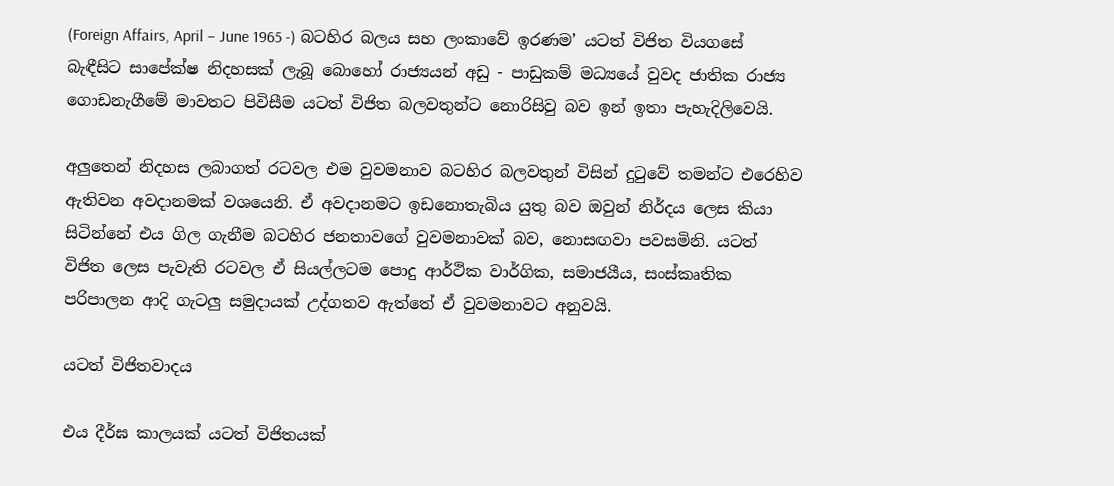(Foreign Affairs, April – June 1965 -) බටහිර බලය සහ ලංකාවේ ඉරණම’ යටත් විජිත වියගසේ බැඳීසිට සාපේක්ෂ නිදහසක් ලැබූ බොහෝ රාජ්‍යයන් අඩු - පාඩුකම් මධ්‍යයේ වුවද ජාතික රාජ්‍ය ගොඩනැගීමේ මාවතට පිවිසීම යටත් විජිත බලවතුන්ට නොරිසිවු බව ඉන් ඉතා පැහැදිලිවෙයි.

අලුතෙන් නිදහස ලබාගත් රටවල එම වුවමනාව බටහිර බලවතුන් විසින් දුටුවේ තමන්ට එරෙහිව ඇතිවන අවදානමක් වශයෙනි. ඒ අවදානමට ඉඩනොතැබිය යුතු බව ඔවුන් නිර්දය ලෙස කියා සිටින්නේ එය ගිල ගැනීම බටහිර ජනතාවගේ වුවමනාවක් බව, නොසඟවා පවසමිනි. යටත් විජිත ලෙස පැවැති රටවල ඒ සියල්ලටම පොදු ආර්ථික වාර්ගික, සමාජයීය, සංස්කෘතික පරිපාලන ආදි ගැටලු සමුදායක් උද්ගතව ඇත්තේ ඒ වුවමනාවට අනුවයි.

යටත් විජිතවාදය

එය දීර්ඝ කාලයක් යටත් විජිතයක්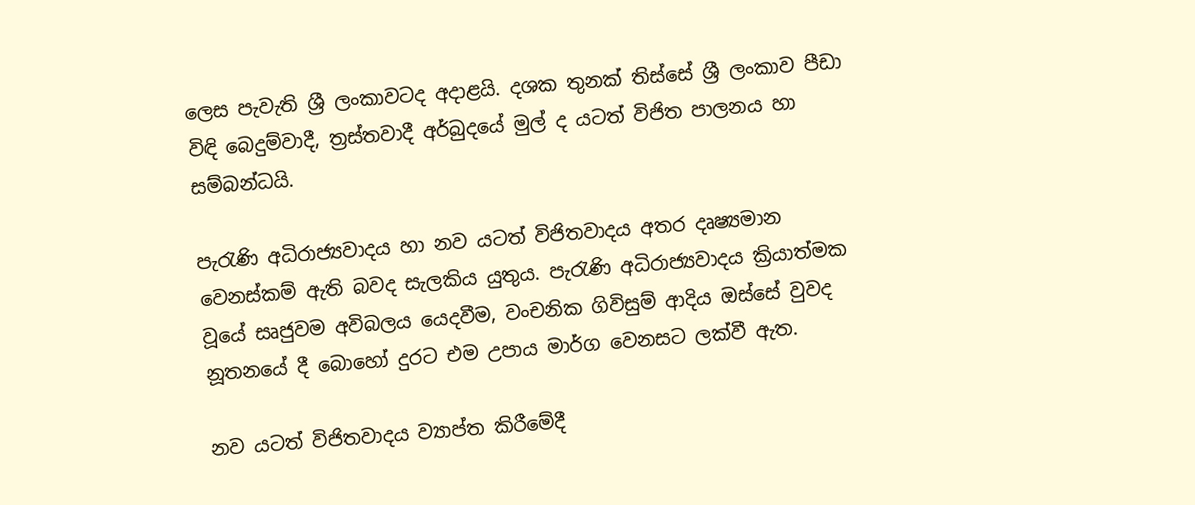ලෙස පැවැති ශ්‍රී ලංකාවටද අදාළයි. දශක තුනක් තිස්සේ ශ්‍රී ලංකාව පීඩා විඳි බෙදුම්වාදී, ත්‍රස්තවාදී අර්බුදයේ මුල් ද යටත් විජිත පාලනය හා සම්බන්ධයි.

පැරැණි අධිරාජ්‍යවාදය හා නව යටත් විජිතවාදය අතර දෘෂ්‍යමාන වෙනස්කම් ඇති බවද සැලකිය යුතුය. පැරැණි අධිරාජ්‍යවාදය ක්‍රියාත්මක වූයේ සෘජුවම අවිබලය යෙදවීම, වංචනික ගිවිසුම් ආදිය ඔස්සේ වුවද නූතනයේ දී බොහෝ දුරට එම උපාය මාර්ග වෙනසට ලක්වී ඇත.

නව යටත් විජිතවාදය ව්‍යාප්ත කිරීමේදී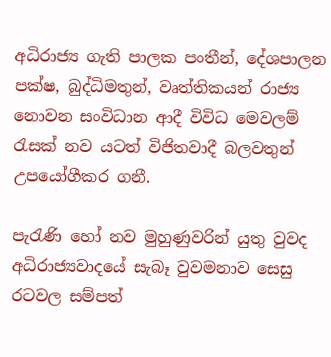අධිරාජ්‍ය ගැති පාලක පංතීන්, දේශපාලන පක්ෂ, බුද්ධිමතුන්, වෘත්තිකයන් රාජ්‍ය නොවන සංවිධාන ආදී විවිධ මෙවලම් රැසක් නව යටත් විජිතවාදී බලවතුන් උපයෝගීකර ගනී.

පැරැණි හෝ නව මුහුණුවරින් යුතු වුවද අධිරාජ්‍යවාදයේ සැබෑ වුවමනාව සෙසු රටවල සම්පත්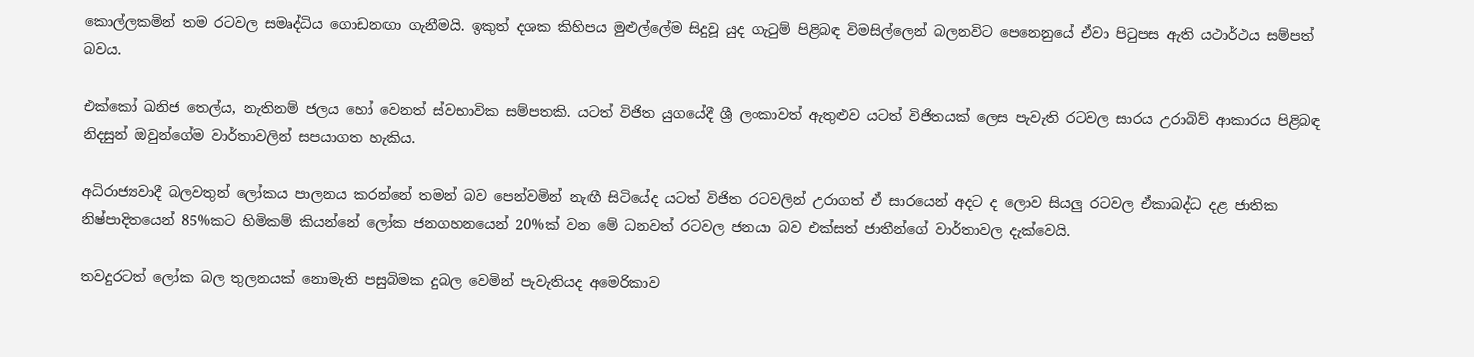කොල්ලකමින් තම රටවල සමෘද්ධිය ගොඩනඟා ගැනීමයි. ඉකුත් දශක කිහිපය මුළුල්ලේම සිදුවූ යුද ගැටුම් පිළිබඳ විමසිල්ලෙන් බලනවිට පෙනෙනුයේ ඒවා පිටුපස ඇති යථාර්ථය සම්පත් බවය.

එක්කෝ ඛනිජ තෙල්ය, නැතිනම් ජලය හෝ වෙනත් ස්වභාවික සම්පතකි. යට‍ත් විජිත යුගයේදී ශ්‍රී ලංකාවත් ඇතුළුව යටත් විජිතයක් ලෙස පැවැති රටවල සාරය උරාබිව් ආකාරය පිළිබඳ නිදසුන් ඔවුන්ගේම වාර්තාවලින් සපයාගත හැකිය.

අධිරාජ්‍යවාදී බලවතුන් ලෝකය පාලනය කරන්නේ තමන් බව පෙන්වමින් නැඟී සිටියේද යටත් විජිත රටවලින් උරාගත් ඒ සාරයෙන් අදට ද ලොව සියලු රටවල ඒකාබද්ධ දළ ජාතික නිෂ්පාදිතයෙන් 85%කට හිමිකම් කියන්නේ ලෝක ජනගහනයෙන් 20%ක් වන මේ ධනවත් රටවල ජනයා බව එක්සත් ජාතීන්ගේ වාර්තාවල දැක්වෙයි.

තවදුරටත් ලෝක බල තුලනයක් නොමැති පසුබිමක දුබල වෙමින් පැවැතියද අමෙරිකාව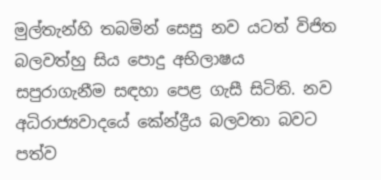මුල්තැන්හි තබමින් සෙසු නව යටත් විජිත බලවත්හු සිය පොදු අභිලාෂය සපුරාගැනීම සඳහා පෙළ ගැසී සිටිති. නව අධිරාජ්‍යවාදයේ කේන්ද්‍රීය බලවතා බවට පත්ව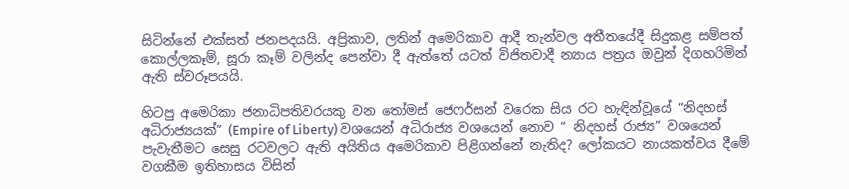සිටින්නේ එක්සත් ජනපදයයි. අප්‍රිකාව, ලතින් අමෙරිකාව ආදී තැන්වල අතීතයේදී සිදුකළ සම්පත් කොල්ලකෑම්, සූරා කෑම් වලින්ද පෙන්වා දී ඇත්තේ යටත් විජිතවාදී න්‍යාය පත්‍රය ඔවුන් දිගහරිමින් ඇති ස්වරූපයයි.

හිටපු අමෙරිකා ජනාධිපතිවරයකු වන තෝමස් ජෙෆර්සන් වරෙක සිය රට හැඳින්වූයේ “නිදහස් අධිරාජ්‍යයක්” (Empire of Liberty) වශයෙන් අධිරාජ්‍ය වශයෙන් නොව “ නිදහස් රාජ්‍ය” වශයෙන් පැවැතීමට සෙසු රටවලට ඇති අයිතිය අමෙරිකාව පිළිගන්නේ නැතිද? ලෝකයට නායකත්වය දීමේ වගකීම ඉතිහාසය විසින්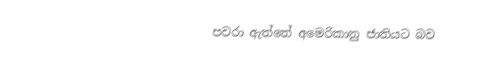පවරා ඇත්තේ අමෙරිකානු ජාතියට බව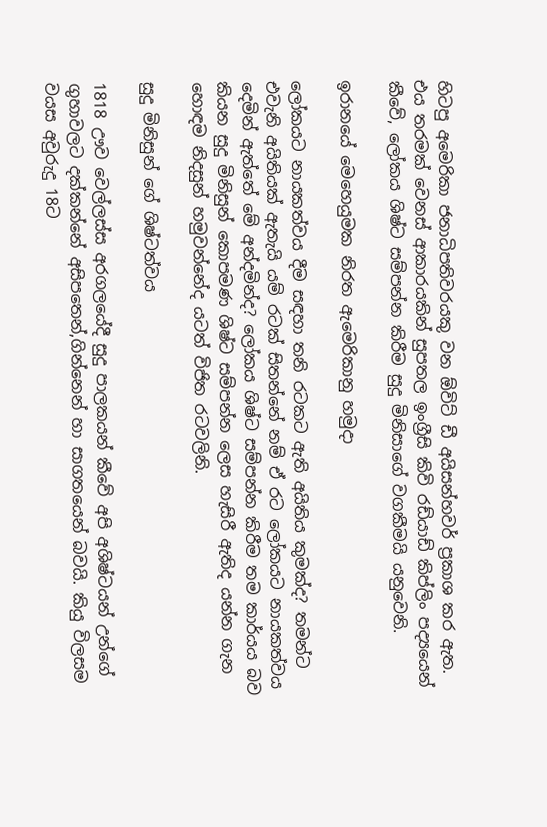හිටපු අමෙරිකා ජනාධිපතිවරයකු වන ඕවිට් ඩී අයිසන්හවර් ප්‍රකාශ කර ඇත. එය තරමක් වෙනස් ආකාරයකින් සුපතල ඉංග්‍රීසි කිවි රඩ්යාඩ් කිප්ලිං පද්‍යයෙන් කීවේ, ලෝකය ශිෂ්ට සම්පන්න කිරීම සුදු මිනිසාගේ වගකීමයි යනුවෙනි.

ඉරානයේ මෙහෙයුමක නිරත ඇමෙරිකානු හමුදා

ලෝකයට නායකත්වය දීම සඳහා තනි රටකට ඇති අයිතිය කුමක්ද? තමන්ට එවැනි අයිතියක් ඇතැයි යම් රටක් සිතන්නේ නම් ඒ රට ලෝකයට නායකත්වය දෙමින් ඇත්තේ මේ අන්දමින්ද? ලෝකය ශිෂ්ට සම්පන්න කිරීම තම කාර්යය බව කියන සුදු මිනිසුන් කොපමණ ශිෂ්ට සම්පන්න ලෙස හැසිරී ඇතිද යන්න ගැන හොඳම නිදසුන් හමුවන්නේද යටත් විජිත රටවලිනි.

සුදු මිනිසුන් ගේ ශිෂ්ටත්වය

1818 ඌව වෙල්ලස්ස අරගලයේදී සුදු පාලකයන් කීවේ අපි අශිෂ්ටයන් උන්ගේ ගුහාවලට දක්කන්නේ අසිපතෙන්,ගින්නෙන් හා සාගතයෙන් බවයි. කියු විලසම වයස අවුරුදු 18ට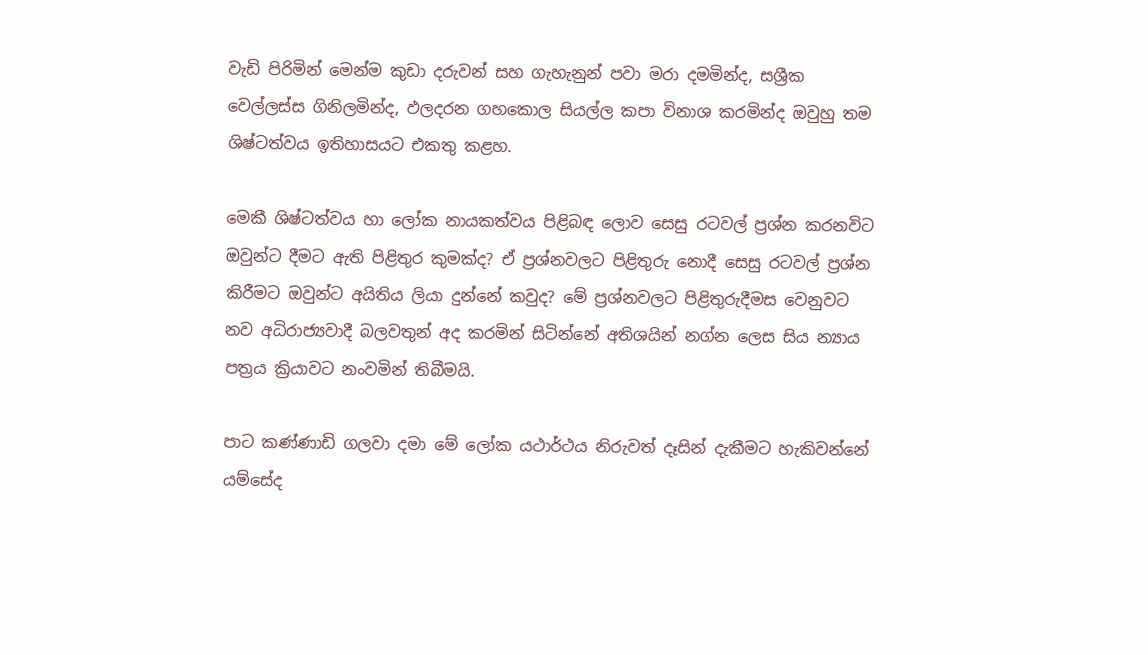වැඩි පිරිමින් මෙන්ම කුඩා දරුවන් සහ ගැහැනුන් පවා මරා දමමින්ද, සශ්‍රීක වෙල්ලස්ස ගිනිලමින්ද, ඵලදරන ගහකොල සියල්ල කපා විනාශ කරමින්ද ඔවුහු තම ශිෂ්ටත්වය ඉතිහාසයට එකතු කළහ.

මෙකී ශිෂ්ටත්වය හා ලෝක නායකත්වය පිළිබඳ ලොව සෙසු රටවල් ප්‍රශ්න කරනවිට ඔවුන්ට දීමට ඇති පිළිතුර කුමක්ද? ඒ ප්‍රශ්නවලට පිළිතුරු නොදී සෙසු රටවල් ප්‍රශ්න කිරීමට ඔවුන්ට අයිතිය ලියා දුන්නේ කවුද? මේ ප්‍රශ්නවලට පිළිතුරුදීමස වෙනුවට නව අධිරාජ්‍යවාදී බලවතුන් අද කරමින් සිටින්නේ අතිශයින් නග්න ලෙස සිය න්‍යාය පත්‍රය ක්‍රියාවට නංවමින් තිබීමයි.

පාට කණ්ණාඩි ගලවා දමා මේ ලෝක යථාර්ථය නිරුවත් දෑසින් දැකීමට හැකිවන්නේ යම්සේද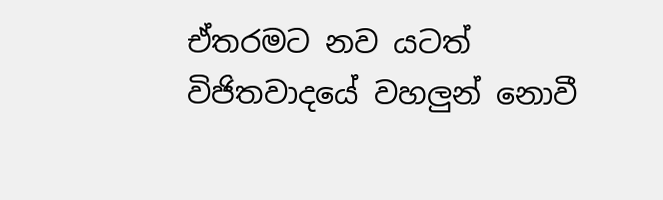ඒතරමට නව යටත් විජිතවාදයේ වහලුන් නොවී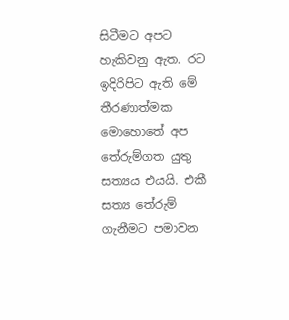සිටීමට අපට හැකිවනු ඇත. රට ඉදිරිපිට ඇති මේ තීරණාත්මක මොහොතේ අප තේරුම්ගත යුතු සත්‍යය එයයි. එකී සත්‍ය තේරුම් ගැනීමට පමාවන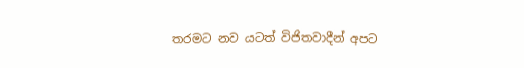තරමට නව යටත් විජිතවාදීන් අපට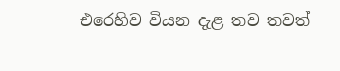එරෙහිව වියන දැළ තව තවත්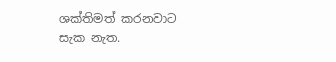ශක්තිමත් කරනවාට සැක නැත.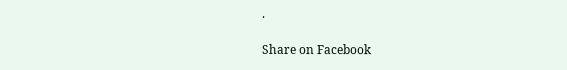.

Share on Facebook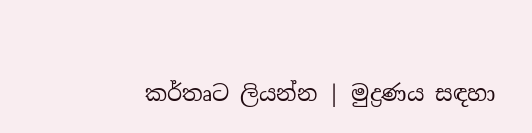කර්තෘට ලියන්න | මුද්‍රණය සඳහා